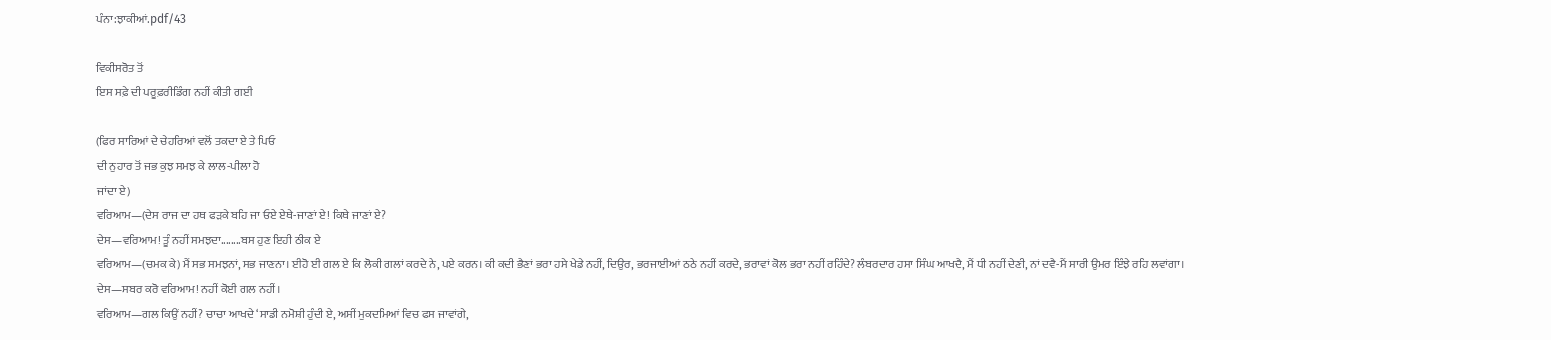ਪੰਨਾ:ਝਾਕੀਆਂ.pdf/43

ਵਿਕੀਸਰੋਤ ਤੋਂ
ਇਸ ਸਫ਼ੇ ਦੀ ਪਰੂਫ਼ਰੀਡਿੰਗ ਨਹੀਂ ਕੀਤੀ ਗਈ

(ਫਿਰ ਸਾਰਿਆਂ ਦੇ ਚੇਹਰਿਆਂ ਵਲੋਂ ਤਕਦਾ ਏ ਤੇ ਪਿਓ
ਦੀ ਨੁਹਾਰ ਤੋਂ ਜਭ ਕੁਝ ਸਮਝ ਕੇ ਲਾਲ-ਪੀਲਾ ਹੋ
ਜਾਂਦਾ ਏ)
ਵਰਿਆਮ—(ਦੇਸ ਰਾਜ ਦਾ ਹਥ ਫੜਕੇ ਬਹਿ ਜਾ ਓਏ ਏਥੇ-ਜਾਣਾਂ ਏ! ਕਿਥੇ ਜਾਣਾਂ ਏ?
ਦੇਸ—ਵਰਿਆਮ! ਤੂੰ ਨਹੀਂ ਸਮਝਦਾ........ਬਸ ਹੁਣ ਇਹੀ ਠੀਕ ਏ
ਵਰਿਆਮ—(ਚਮਕ ਕੇ) ਮੈਂ ਸਭ ਸਮਝਨਾਂ, ਸਭ ਜਾਣਨਾ। ਈਹੋ ਈ ਗਲ ਏ ਕਿ ਲੋਕੀ ਗਲਾਂ ਕਰਦੇ ਨੇ, ਪਏ ਕਰਨ। ਕੀ ਕਦੀ ਭੈਣਾਂ ਭਰਾ ਹਸੇ ਖੇਡੇ ਨਹੀਂ, ਦਿਉਰ, ਭਰਜਾਈਆਂ ਠਠੇ ਨਹੀਂ ਕਰਦੇ, ਭਰਾਵਾਂ ਕੋਲ ਭਰਾ ਨਹੀਂ ਰਹਿੰਦੇ? ਲੰਬਰਦਾਰ ਹਸਾ ਸਿੰਘ ਆਖਦੈ, ਮੈਂ ਧੀ ਨਹੀਂ ਦੇਣੀ, ਨਾਂ ਦਵੈ-ਮੈਂ ਸਾਰੀ ਉਮਰ ਇੰਝੇ ਰਹਿ ਲਵਾਂਗਾ।
ਦੇਸ—ਸਬਰ ਕਰੋ ਵਰਿਆਮ! ਨਹੀਂ ਕੋਈ ਗਲ ਨਹੀਂ।
ਵਰਿਆਮ—ਗਲ ਕਿਉਂ ਨਹੀਂ? ਚਾਚਾ ਆਖਦੇ ‘ਸਾਡੀ ਨਮੋਸ਼ੀ ਹੁੰਦੀ ਏ, ਅਸੀਂ ਮੁਕਦਮਿਆਂ ਵਿਚ ਫਸ ਜਾਵਾਂਗੇ,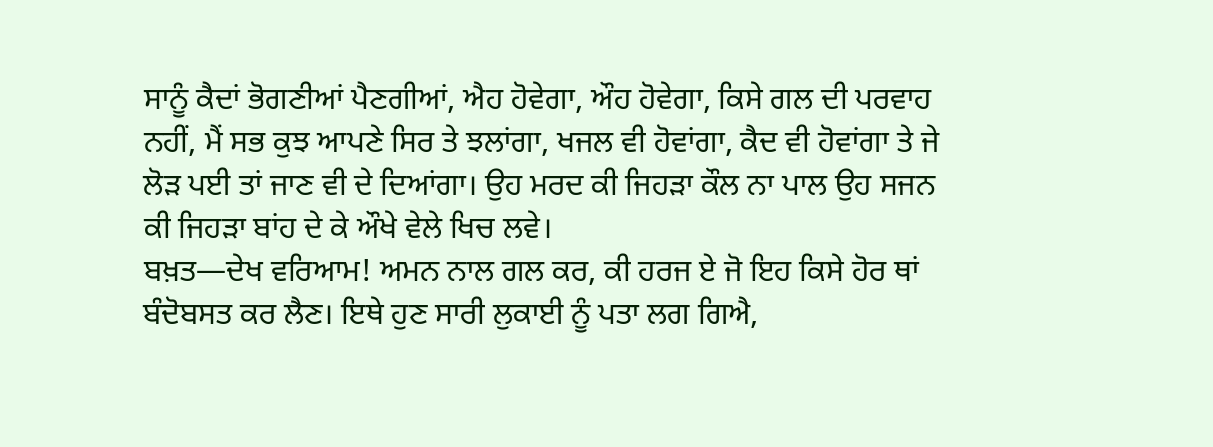ਸਾਨੂੰ ਕੈਦਾਂ ਭੋਗਣੀਆਂ ਪੈਣਗੀਆਂ, ਐਹ ਹੋਵੇਗਾ, ਔਹ ਹੋਵੇਗਾ, ਕਿਸੇ ਗਲ ਦੀ ਪਰਵਾਹ ਨਹੀਂ, ਮੈਂ ਸਭ ਕੁਝ ਆਪਣੇ ਸਿਰ ਤੇ ਝਲਾਂਗਾ, ਖਜਲ ਵੀ ਹੋਵਾਂਗਾ, ਕੈਦ ਵੀ ਹੋਵਾਂਗਾ ਤੇ ਜੇ ਲੋੜ ਪਈ ਤਾਂ ਜਾਣ ਵੀ ਦੇ ਦਿਆਂਗਾ। ਉਹ ਮਰਦ ਕੀ ਜਿਹੜਾ ਕੌਲ ਨਾ ਪਾਲ ਉਹ ਸਜਨ ਕੀ ਜਿਹੜਾ ਬਾਂਹ ਦੇ ਕੇ ਔਖੇ ਵੇਲੇ ਖਿਚ ਲਵੇ।
ਬਖ਼ਤ—ਦੇਖ ਵਰਿਆਮ! ਅਮਨ ਨਾਲ ਗਲ ਕਰ, ਕੀ ਹਰਜ ਏ ਜੋ ਇਹ ਕਿਸੇ ਹੋਰ ਥਾਂ ਬੰਦੋਬਸਤ ਕਰ ਲੈਣ। ਇਥੇ ਹੁਣ ਸਾਰੀ ਲੁਕਾਈ ਨੂੰ ਪਤਾ ਲਗ ਗਿਐ,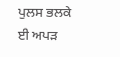ਪੁਲਸ ਭਲਕੇ ਈ ਅਪੜ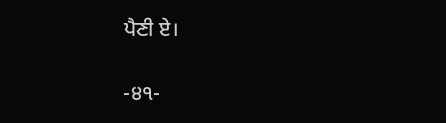ਪੈਣੀ ਏ।

-੪੧-